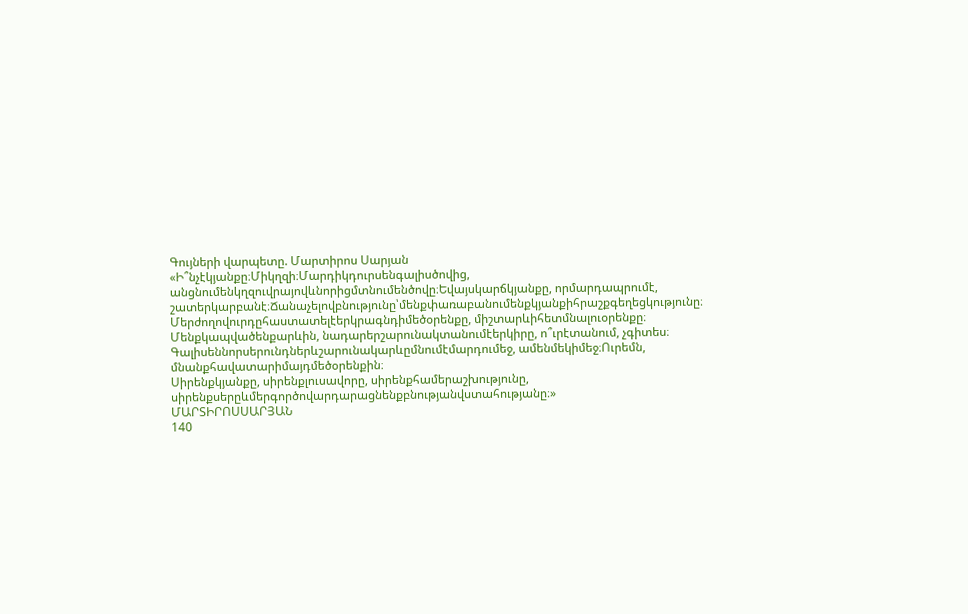Գույների վարպետը. Մարտիրոս Սարյան
«Ի՞նչէկյանքը։Միկղզի։Մարդիկդուրսենգալիսծովից, անցնումենկղզուվրայովևնորիցմտնումենծովը։Եվայսկարճկյանքը, որմարդապրումէ, շատերկարբանէ։Ճանաչելովբնությունը՝մենքփառաբանումենքկյանքիհրաշքգեղեցկությունը։
Մերժողովուրդըհաստատելէերկրագնդիմեծօրենքը, միշտարևիհետմնալուօրենքը։
Մենքկապվածենքարևին, նադարերշարունակտանումէերկիրը, ո՞ւրէտանում, չգիտես։
Գալիսեննորսերունդներևշարունակարևըմնումէմարդումեջ, ամենմեկիմեջ։Ուրեմն, մնանքհավատարիմայդմեծօրենքին։
Սիրենքկյանքը, սիրենքլուսավորը, սիրենքհամերաշխությունը, սիրենքսերըևմերգործովարդարացնենքբնությանվստահությանը։»
ՄԱՐՏԻՐՈՍՍԱՐՅԱՆ
140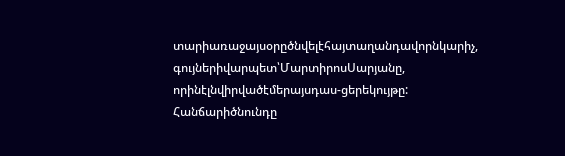տարիառաջայսօրըծնվելէհայտաղանդավորնկարիչ, գույներիվարպետ՝ՄարտիրոսՍարյանը, որինէլնվիրվածէմերայսդաս-ցերեկույթը:
Հանճարիծնունդը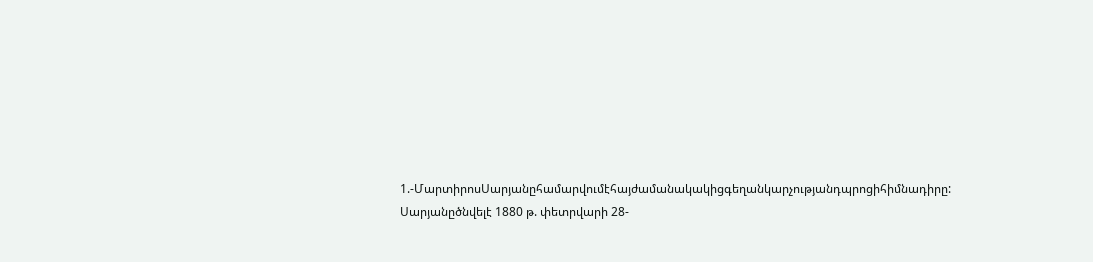1.-ՄարտիրոսՍարյանըհամարվումէհայժամանակակիցգեղանկարչությանդպրոցիհիմնադիրը: Սարյանըծնվելէ 1880 թ. փետրվարի 28-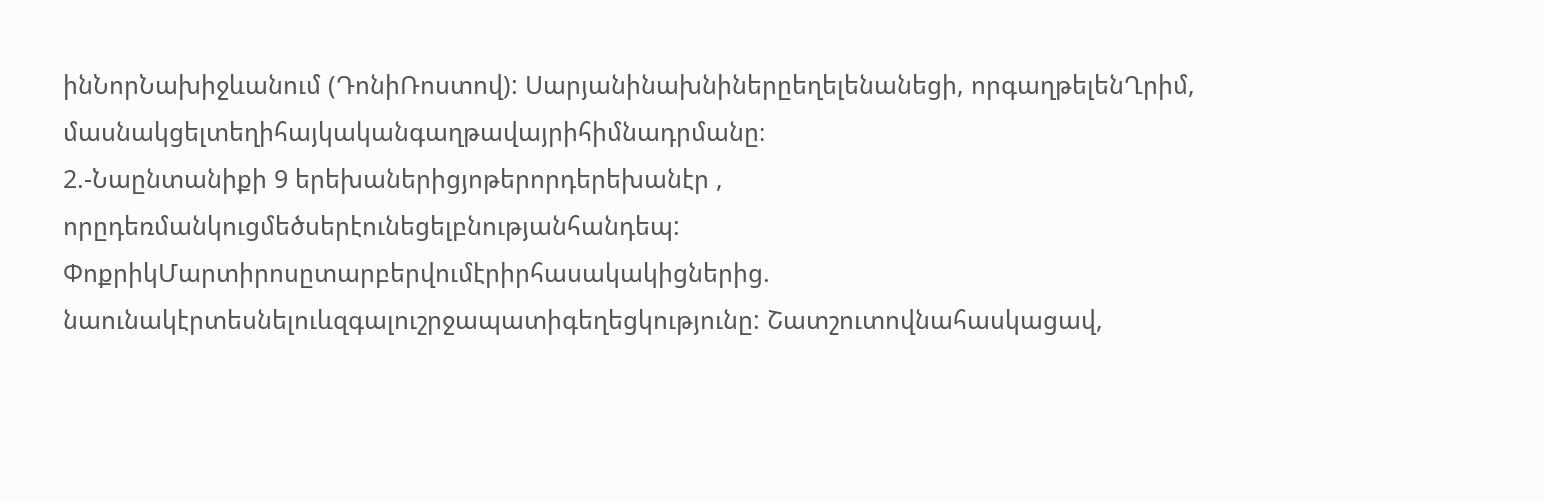ինՆորՆախիջևանում (ԴոնիՌոստով): Սարյանինախնիներըեղելենանեցի, որգաղթելենՂրիմ, մասնակցելտեղիհայկականգաղթավայրիհիմնադրմանը։
2.-Նաընտանիքի 9 երեխաներիցյոթերորդերեխանէր , որըդեռմանկուցմեծսերէունեցելբնությանհանդեպ: ՓոքրիկՄարտիրոսըտարբերվումէրիրհասակակիցներից. նաունակէրտեսնելուևզգալուշրջապատիգեղեցկությունը: Շատշուտովնահասկացավ,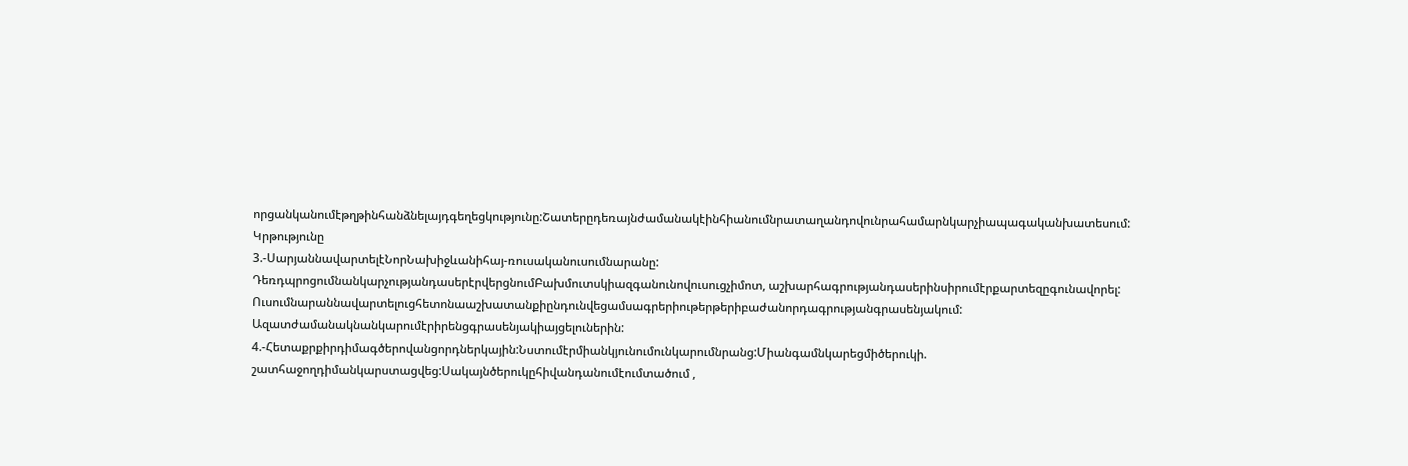որցանկանումէթղթինհանձնելայդգեղեցկությունը:Շատերըդեռայնժամանակէինհիանումնրատաղանդովունրահամարնկարչիապագականխատեսում:
Կրթությունը
3.-ՍարյաննավարտելէՆորՆախիջևանիհայ-ռուսականուսումնարանը: ԴեռդպրոցումնանկարչությանդասերէրվերցնումԲախմուտսկիազգանունովուսուցչիմոտ, աշխարհագրությանդասերինսիրումէրքարտեզըգունավորել: Ուսումնարաննավարտելուցհետոնաաշխատանքիընդունվեցամսագրերիութերթերիբաժանորդագրությանգրասենյակում: Ազատժամանակնանկարումէրիրենցգրասենյակիայցելուներին:
4.-Հետաքրքիրդիմագծերովանցորդներկային:Նստումէրմիանկյունումունկարումնրանց:Միանգամնկարեցմիծերուկի. շատհաջողդիմանկարստացվեց:Սակայնծերուկըհիվանդանումէումտածում ,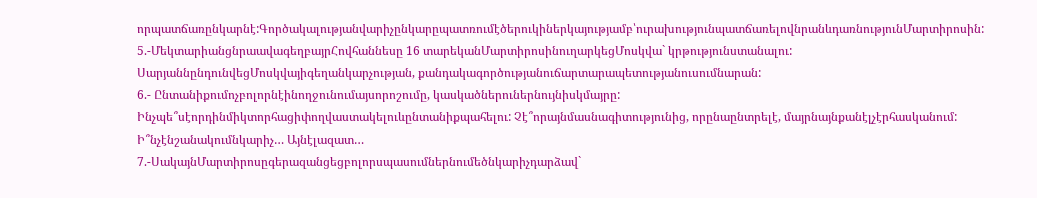որպատճառընկարնէ:Գործակալությանվարիչընկարըպատռումէծերուկիներկայությամբ՝ուրախությունպատճառելովնրանևդառնությունՄարտիրոսին:
5.-ՄեկտարիանցնրաավագեղբայրՀովհաննեսը 16 տարեկանՄարտիրոսինուղարկեցՄոսկվա` կրթությունստանալու: ՍարյաննընդունվեցՄոսկվայիգեղանկարչության, քանդակագործությանուճարտարապետությանուսումնարան:
6.- Ընտանիքումոչբոլորնէինողջունումայսորոշումը, կասկածներուներնույնիսկմայրը: Ինչպե՞սէորդինմիկտորհացիփողվաստակելուևընտանիքպահելու: Չէ՞որայնմասնագիտությունից, որընաընտրելէ, մայրնայնքանէլչէրհասկանում: Ի՞նչէնշանակումնկարիչ… Այնէլազատ…
7.-ՍակայնՄարտիրոսըգերազանցեցբոլորսպասումներնումեծնկարիչդարձավ`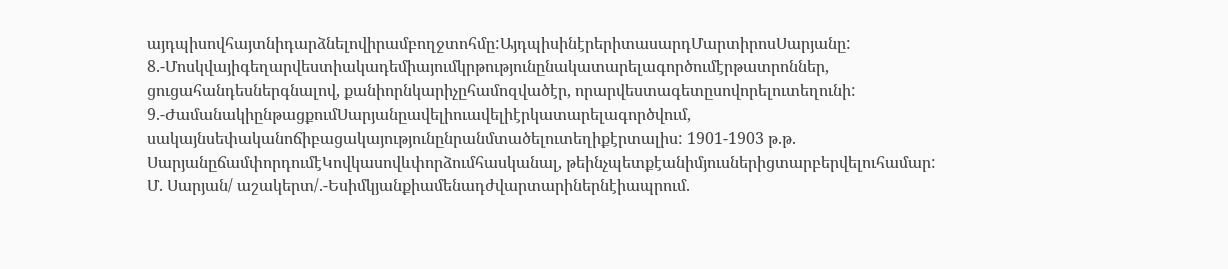այդպիսովհայտնիդարձնելովիրամբողջտոհմը:ԱյդպիսինէրերիտասարդՄարտիրոսՍարյանը:
8.-Մոսկվայիգեղարվեստիակադեմիայումկրթությունընակատարելագործումէրթատրոններ, ցուցահանդեսներգնալով, քանիորնկարիչըհամոզվածէր, որարվեստագետըսովորելուտեղունի:
9.-ԺամանակիընթացքումՍարյանըավելիուավելիէրկատարելագործվում, սակայնսեփականոճիբացակայությունընրանմտածելուտեղիքէրտալիս: 1901-1903 թ.թ. ՍարյանըճամփորդումէԿովկասովևփորձումհասկանալ, թեինչպետքէանիմյուսներիցտարբերվելուհամար:
Մ. Սարյան/ աշակերտ/.-Եսիմկյանքիամենադժվարտարիներնէիապրում.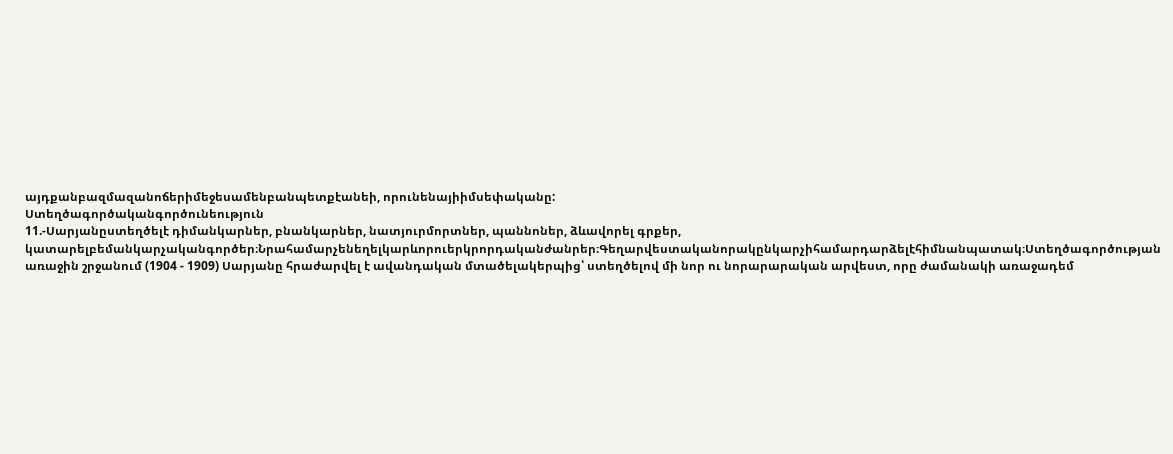այդքանբազմազանոճերիմեջեսամենբանպետքէանեի, որունենայիիմսեփականը:
Ստեղծագործականգործունեություն
11.-Սարյանըստեղծելէ դիմանկարներ, բնանկարներ, նատյուրմորտներ, պաննոներ, ձևավորել գրքեր, կատարելբեմանկարչականգործեր։Նրահամարչենեղելկարևորուերկրորդականժանրեր։Գեղարվեստականորակընկարչիհամարդարձելէհիմնանպատակ։Ստեղծագործության առաջին շրջանում (1904 - 1909) Սարյանը հրաժարվել է ավանդական մտածելակերպից՝ ստեղծելով մի նոր ու նորարարական արվեստ, որը ժամանակի առաջադեմ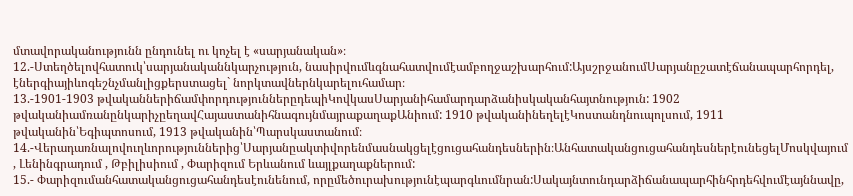մտավորականությունն ընդունել ու կոչել է «սարյանական»։
12.-Ստեղծելովհատուկ՝սարյանականնկարչություն, նասիրվումևգնահատվումէամբողջաշխարհում:ԱյսշրջանումՍարյանըշատէճանապարհորդել, էներգիայիևոգեշնչմանլիցքերստացել` նորկտավներնկարելուհամար։
13.-1901-1903 թվականներիճամփորդություններըդեպիԿովկասՍարյանիհամարդարձանիսկականհայտնություն: 1902 թվականիամռանընկարիչըեղավՀայաստանիհնագույնմայրաքաղաքԱնիում: 1910 թվականինեղելէԿոստանդնուպոլսում, 1911 թվականին՝Եգիպտոսում, 1913 թվականին՝Պարսկաստանում։
14.-Վերադառնալովուղևորություններից՝Սարյանըակտիվորենմասնակցելէցուցահանդեսներին։ԱնհատականցուցահանդեսներէունեցելՄոսկվայում , Լենինգրադում , Թբիլիսիում , Փարիզում Երևանում ևայլքաղաքներում:
15.- Փարիզումանհատականցուցահանդեսէունենում, որըմեծուրախությունէպարգևումնրան:Սակայնտունդարձիճանապարհինհրդեհվումէայննավը,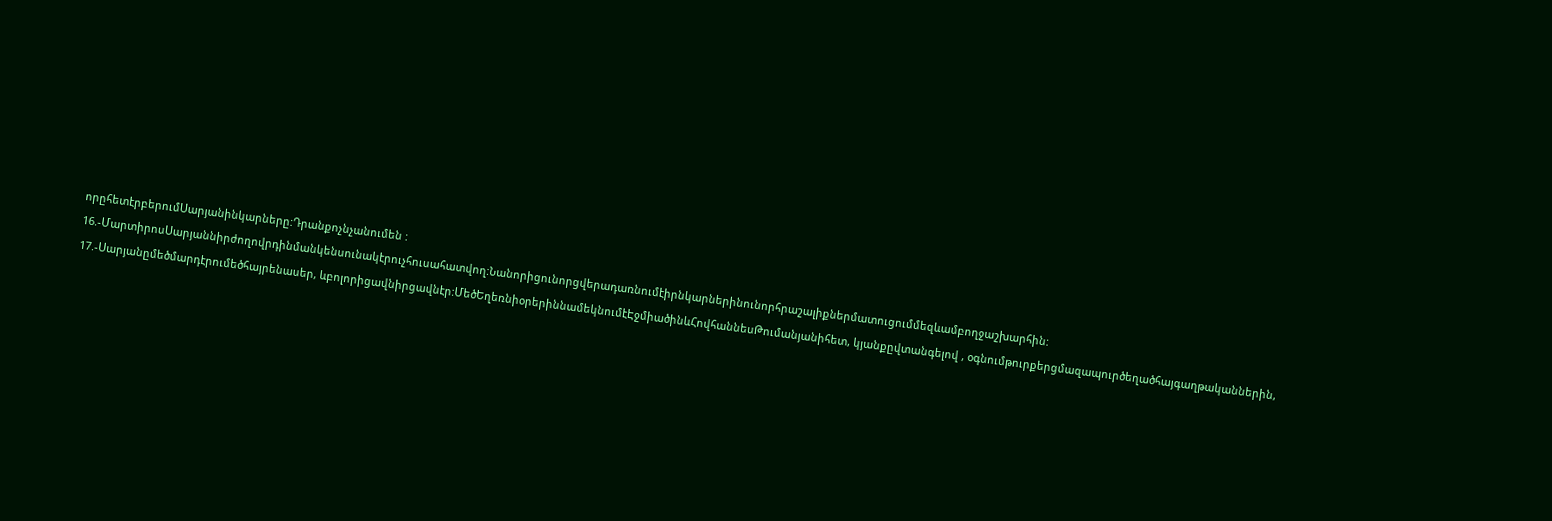որըհետէրբերումՍարյանինկարները:Դրանքոչնչանումեն :
16.-ՄարտիրոսՍարյաննիրժողովրդինմանկենսունակէրուչհուսահատվող:Նանորիցունորցվերադառնումէիրնկարներինունորհրաշալիքներմատուցումմեզևամբողջաշխարհին:
17.-Սարյանըմեծմարդէրումեծհայրենասեր, ևբոլորիցավնիրցավնէր:ՄեծԵղեռնիօրերիննամեկնումէԷջմիածինևՀովհաննեսԹումանյանիհետ, կյանքըվտանգելով , օգնումթուրքերցմազապուրծեղածհայգաղթականներին,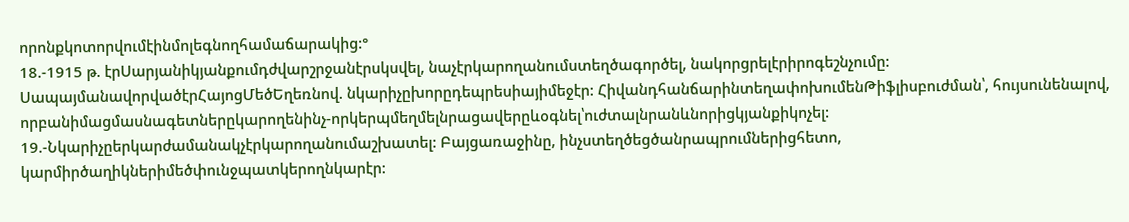որոնքկոտորվումէինմոլեգնողհամաճարակից:°
18.-1915 թ. էրՍարյանիկյանքումդժվարշրջանէրսկսվել, նաչէրկարողանումստեղծագործել, նակորցրելէրիրոգեշնչումը: ՍապայմանավորվածէրՀայոցՄեծԵղեռնով. նկարիչըխորըդեպրեսիայիմեջէր: ՀիվանդհանճարինտեղափոխումենԹիֆլիսբուժման՝, հույսունենալով, որբանիմացմասնագետներըկարողենինչ-որկերպմեղմելնրացավերըևօգնել՝ուժտալնրանևնորիցկյանքիկոչել:
19.-Նկարիչըերկարժամանակչէրկարողանումաշխատել: Բայցառաջինը, ինչստեղծեցծանրապրումներիցհետո, կարմիրծաղիկներիմեծփունջպատկերողնկարէր: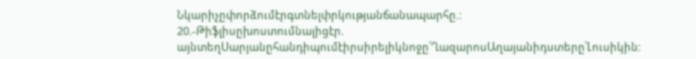Նկարիչըփորձումէրգտնելփրկությանճանապարհը.:
20.-Թիֆլիսըխոստումնալիցէր. այնտեղՍարյանըհանդիպումէիրսիրելիկնոջը՝ՂազարոսԱղայանիդստերը՝Լուսիկին: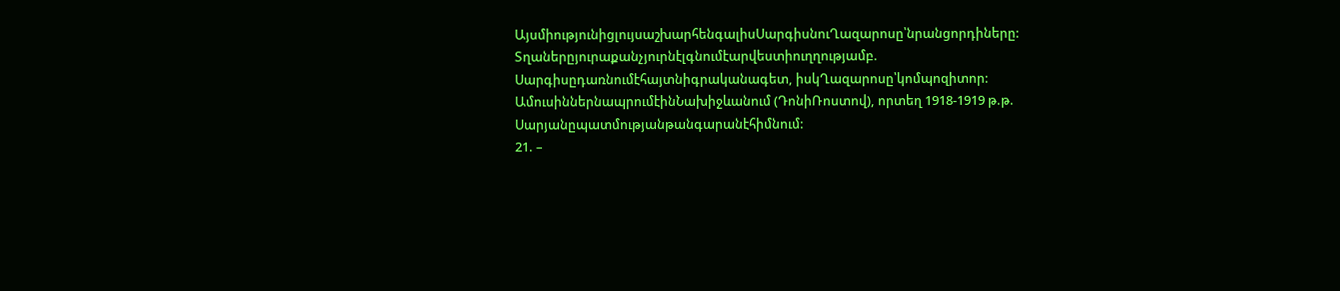ԱյսմիությունիցլույսաշխարհենգալիսՍարգիսնուՂազարոսը՝նրանցորդիները: Տղաներըյուրաքանչյուրնէլգնումէարվեստիուղղությամբ. Սարգիսըդառնումէհայտնիգրականագետ, իսկՂազարոսը՝կոմպոզիտոր:
ԱմուսիններնապրումէինՆախիջևանում (ԴոնիՌոստով), որտեղ 1918-1919 թ.թ. Սարյանըպատմությանթանգարանէհիմնում:
21. –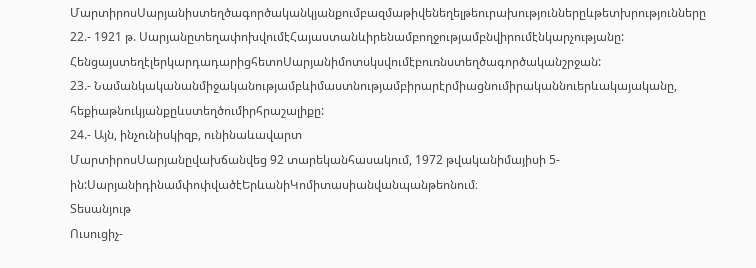ՄարտիրոսՍարյանիստեղծագործականկյանքումբազմաթիվենեղելթեուրախություններըևթետխրությունները
22.- 1921 թ. ՍարյանըտեղափոխվումէՀայաստանևիրենամբողջությամբնվիրումէնկարչությանը: ՀենցայստեղէլերկարդադարիցհետոՍարյանիմոտսկսվումէբուռնստեղծագործականշրջան:
23.- Նամանկականանմիջականությամբևիմաստնությամբիրարէրմիացնումիրականնուերևակայականը, հեքիաթնուկյանքըևստեղծումիրհրաշալիքը:
24.- Այն, ինչունիսկիզբ, ունինաևավարտ
ՄարտիրոսՍարյանըվախճանվեց 92 տարեկանհասակում, 1972 թվականիմայիսի 5-ին:ՍարյանիդինամփոփվածէԵրևանիԿոմիտասիանվանպանթեոնում։
Տեսանյութ
Ուսուցիչ-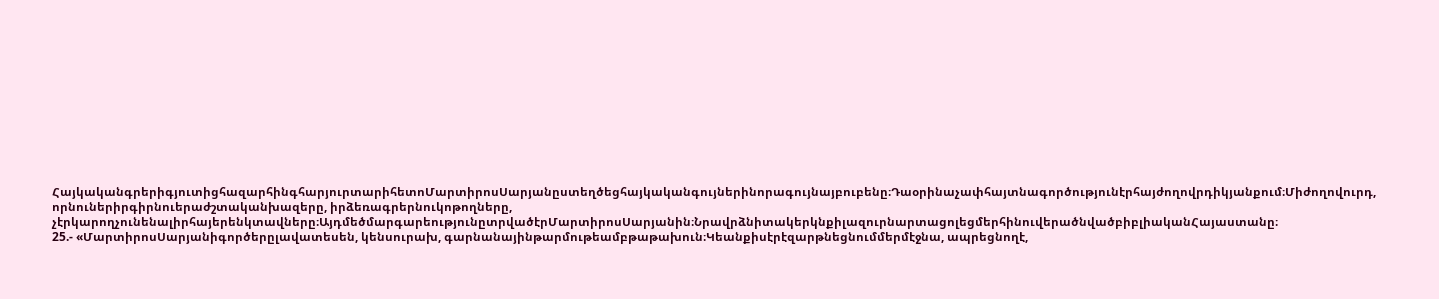ՀայկականգրերիգյուտիցհազարհինգհարյուրտարիհետոՄարտիրոսՍարյանըստեղծեցհայկականգույներինորագույնայբուբենը։Դաօրինաչափհայտնագործությունէրհայժողովրդիկյանքում։Միժողովուրդ, որնուներիրգիրնուերաժշտականխազերը, իրձեռագրերնուկոթողները, չէրկարողչունենալիրհայերենկտավները։ԱյդմեծմարգարեությունըտրվածէրՄարտիրոսՍարյանին։ՆրավրձնիտակերկնքիլազուրնարտացոլեցմերհինուվերածնվածբիբլիականՀայաստանը։
25.- «ՄարտիրոսՍարյանիգործերըլավատեսեն, կենսուրախ, գարնանայինթարմութեամբթաթախուն։Կեանքիսէրէզարթնեցնումմերմէջնա, ապրեցնողէ,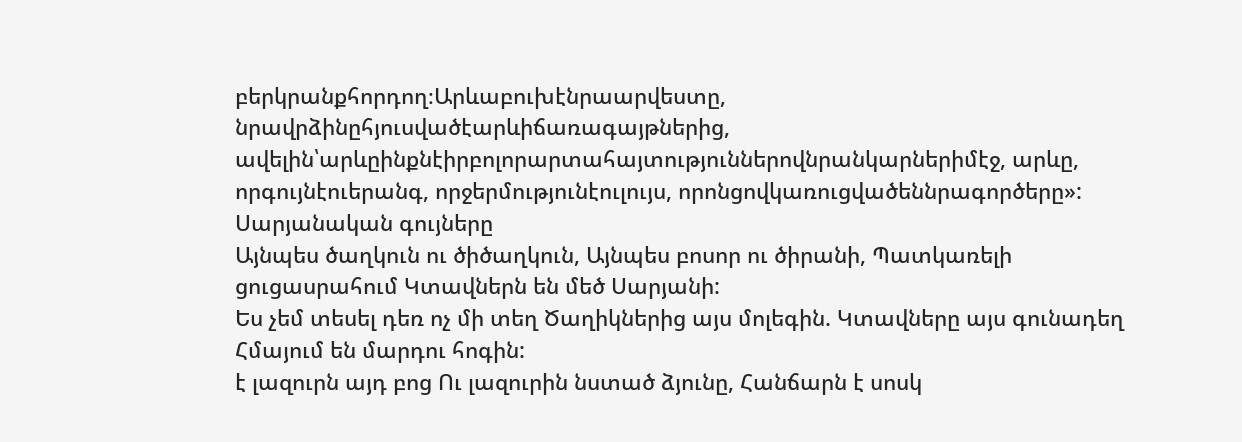բերկրանքհորդող։Արևաբուխէնրաարվեստը, նրավրձինըհյուսվածէարևիճառագայթներից, ավելին՝արևըինքնէիրբոլորարտահայտություններովնրանկարներիմէջ, արևը, որգույնէուերանգ, որջերմությունէուլույս, որոնցովկառուցվածեննրագործերը»:
Սարյանական գույները
Այնպես ծաղկուն ու ծիծաղկուն, Այնպես բոսոր ու ծիրանի, Պատկառելի ցուցասրահում Կտավներն են մեծ Սարյանի:
Ես չեմ տեսել դեռ ոչ մի տեղ Ծաղիկներից այս մոլեգին. Կտավները այս գունադեղ Հմայում են մարդու հոգին:
է լազուրն այդ բոց Ու լազուրին նստած ձյունը, Հանճարն է սոսկ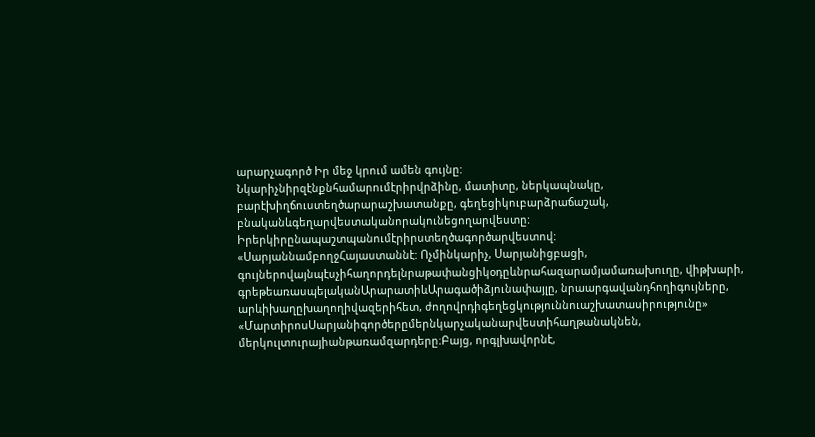արարչագործ Իր մեջ կրում ամեն գույնը:
Նկարիչնիրզէնքնհամարումէրիրվրձինը, մատիտը, ներկապնակը, բարէխիղճուստեղծարարաշխատանքը, գեղեցիկուբարձրաճաշակ, բնականևգեղարվեստականորակունեցողարվեստը: Իրերկիրընապաշտպանումէրիրստեղծագործարվեստով:
«ՍարյաննամբողջՀայաստաննէ: Ոչմինկարիչ, Սարյանիցբացի, գույներովայնպէսչիհաղորդելնրաթափանցիկօդըևնրահազարամյամառախուղը, վիթխարի, գրեթեառասպելականԱրարատիևԱրագածիձյունափայլը, նրաարգավանդհողիգույները, արևիխաղըխաղողիվազերիհետ, ժողովրդիգեղեցկություննուաշխատասիրությունը»
«ՄարտիրոսՍարյանիգործերըմերնկարչականարվեստիհաղթանակնեն, մերկուլտուրայիանթառամզարդերը։Բայց, որգլխավորնէ,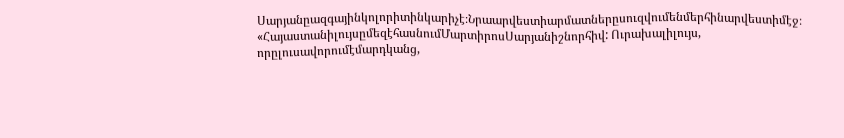Սարյանըազգայինկոլորիտինկարիչէ։Նրաարվեստիարմատներըսուզվումենմերհինարվեստիմէջ։
«ՀայաստանիլույսըմեզէհասնումՄարտիրոսՍարյանիշնորհիվ: Ուրախալիլույս, որըլուսավորումէմարդկանց,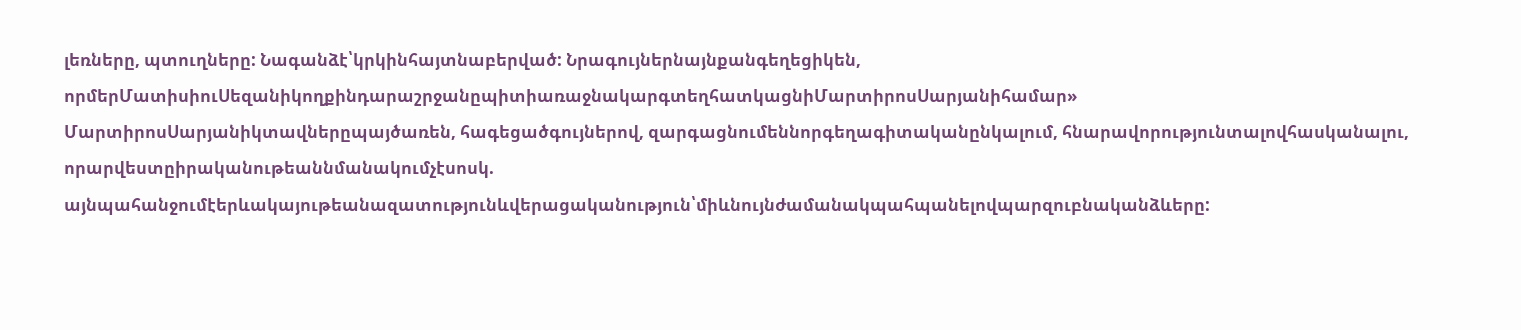լեռները, պտուղները: Նագանձէ՝կրկինհայտնաբերված: Նրագույներնայնքանգեղեցիկեն, որմերՄատիսիուՍեզանիկողքինդարաշրջանըպիտիառաջնակարգտեղհատկացնիՄարտիրոսՍարյանիհամար»
ՄարտիրոսՍարյանիկտավներըպայծառեն, հագեցածգույներով, զարգացնումեննորգեղագիտականընկալում, հնարավորությունտալովհասկանալու, որարվեստըիրականութեաննմանակումչէսոսկ. այնպահանջումէերևակայութեանազատությունևվերացականություն՝միևնույնժամանակպահպանելովպարզուբնականձևերը: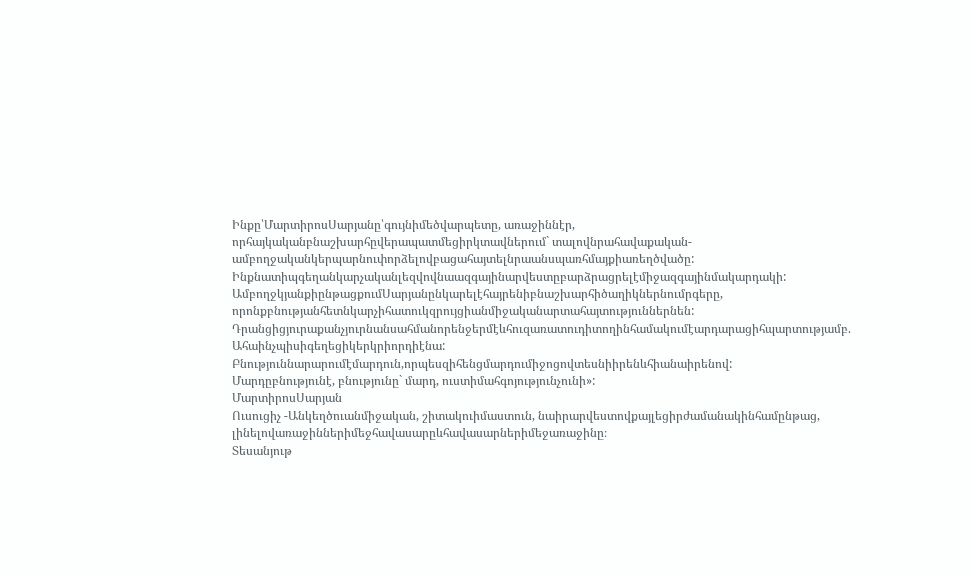Ինքը՝ՄարտիրոսՍարյանը՝գույնիմեծվարպետը, առաջիննէր, որհայկականբնաշխարհըվերապատմեցիրկտավներում` տալովնրահավաքական-ամբողջականկերպարնուփորձելովբացահայտելնրաանսպառհմայքիառեղծվածը: Ինքնատիպգեղանկարչականլեզվովնաազգայինարվեստըբարձրացրելէմիջազգայինմակարդակի:
ԱմբողջկյանքիընթացքումՍարյանընկարելէհայրենիբնաշխարհիծաղիկներնումրգերը, որոնքբնությանհետնկարչիհատուկզրույցիանմիջականարտահայտություններնեն: Դրանցիցյուրաքանչյուրնանսահմանորենջերմէևհուզառատուդիտողինհամակումէարդարացիհպարտությամբ. Ահաինչպիսիգեղեցիկերկրիորդիէնա:
Բնություննարարումէմարդուն,որպեսզիհենցմարդումիջոցովտեսնիիրենևհիանաիրենով:
Մարդըբնությունէ, բնությունը` մարդ, ուստիմահգոյությունչունի»:
ՄարտիրոսՍարյան
Ուսուցիչ -Անկեղծուանմիջական, շիտակուիմաստուն, նաիրարվեստովքայլեցիրժամանակինհամընթաց, լինելովառաջիններիմեջհավասարըևհավասարներիմեջառաջինը։
Տեսանյութ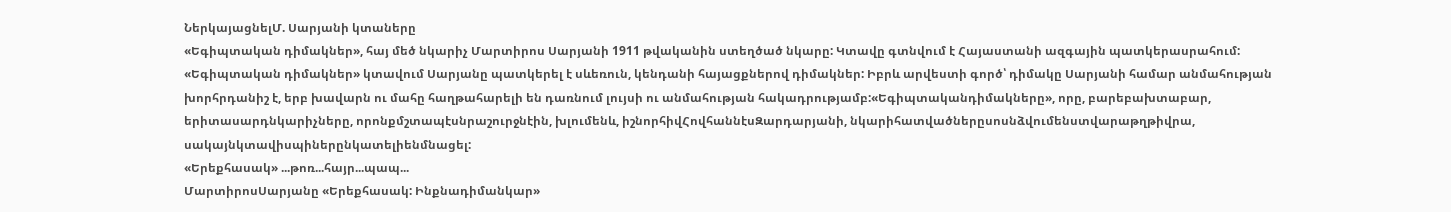ՆերկայացնելՄ. Սարյանի կտաները
«Եգիպտական դիմակներ», հայ մեծ նկարիչ Մարտիրոս Սարյանի 1911 թվականին ստեղծած նկարը: Կտավը գտնվում է Հայաստանի ազգային պատկերասրահում: «Եգիպտական դիմակներ» կտավում Սարյանը պատկերել է սևեռուն, կենդանի հայացքներով դիմակներ: Իբրև արվեստի գործ՝ դիմակը Սարյանի համար անմահության խորհրդանիշ է, երբ խավարն ու մահը հաղթահարելի են դառնում լույսի ու անմահության հակադրությամբ:«Եգիպտականդիմակները», որը, բարեբախտաբար, երիտասարդնկարիչները, որոնքմշտապէսնրաշուրջնէին, խլումենև, իշնորհիվՀովհաննէսԶարդարյանի, նկարիհատվածներըսոսնձվումենստվարաթղթիվրա, սակայնկտավիսպիներընկատելիենմնացել:
«Երեքհասակ» ...թոռ...հայր...պապ...
ՄարտիրոսՍարյանը «Երեքհասակ: Ինքնադիմանկար»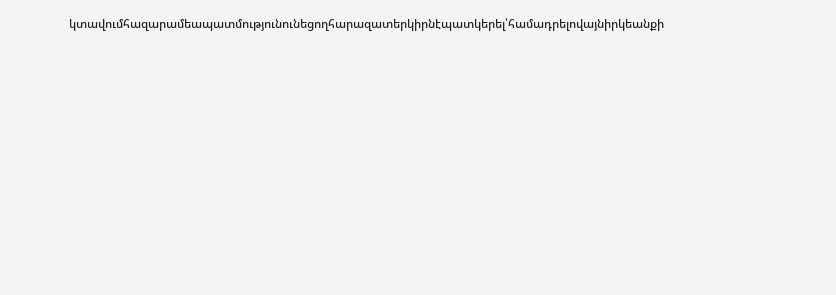կտավումհազարամեապատմությունունեցողհարազատերկիրնէպատկերել՝համադրելովայնիրկեանքի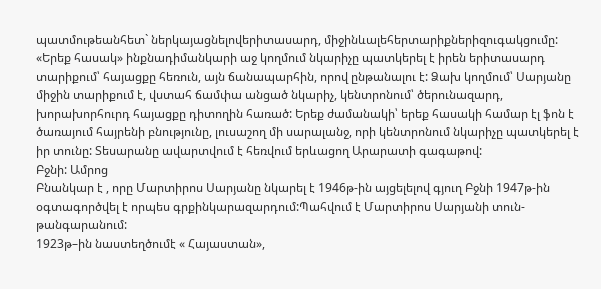պատմութեանհետ` ներկայացնելովերիտասարդ, միջինևալեհերտարիքներիզուգակցումը: «Երեք հասակ» ինքնադիմանկարի աջ կողմում նկարիչը պատկերել է իրեն երիտասարդ տարիքում՝ հայացքը հեռուն, այն ճանապարհին, որով ընթանալու է: Ձախ կողմում՝ Սարյանը միջին տարիքում է, վստահ ճամփա անցած նկարիչ, կենտրոնում՝ ծերունազարդ, խորախորհուրդ հայացքը դիտողին հառած: Երեք ժամանակի՝ երեք հասակի համար էլ ֆոն է ծառայում հայրենի բնությունը, լուսաշող մի սարալանջ, որի կենտրոնում նկարիչը պատկերել է իր տունը: Տեսարանը ավարտվում է հեռվում երևացող Արարատի գագաթով:
Բջնի: Ամրոց
Բնանկար է , որը Մարտիրոս Սարյանը նկարել է 1946թ-ին այցելելով գյուղ Բջնի 1947թ-ին օգտագործվել է որպես գրքինկարազարդում:Պահվում է Մարտիրոս Սարյանի տուն-թանգարանում:
1923թ–ին նաստեղծումէ « Հայաստան»,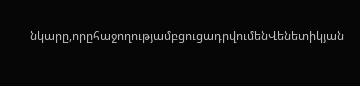նկարը,որըհաջողությամբցուցադրվումենՎենետիկյան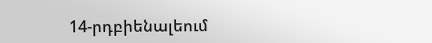14-րդբիենալեում